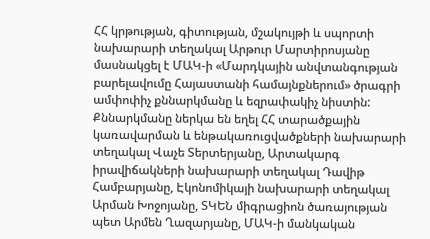ՀՀ կրթության, գիտության, մշակույթի և սպորտի նախարարի տեղակալ Արթուր Մարտիրոսյանը մասնակցել է ՄԱԿ-ի «Մարդկային անվտանգության բարելավումը Հայաստանի համայնքներում» ծրագրի ամփոփիչ քննարկմանը և եզրափակիչ նիստին:
Քննարկմանը ներկա են եղել ՀՀ տարածքային կառավարման և ենթակառուցվածքների նախարարի տեղակալ Վաչե Տերտերյանը, Արտակարգ իրավիճակների նախարարի տեղակալ Դավիթ Համբարյանը, Էկոնոմիկայի նախարարի տեղակալ Արման Խոջոյանը, ՏԿԵՆ միգրացիոն ծառայության պետ Արմեն Ղազարյանը, ՄԱԿ-ի մանկական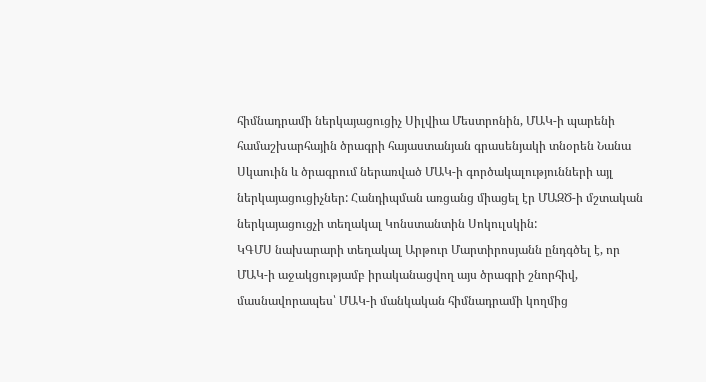հիմնադրամի ներկայացուցիչ Սիլվիա Մեստրոնին, ՄԱԿ-ի պարենի համաշխարհային ծրագրի հայաստանյան գրասենյակի տնօրեն Նանա Սկաուին և ծրագրում ներառված ՄԱԿ-ի գործակալությունների այլ ներկայացուցիչներ: Հանդիպման առցանց միացել էր ՄԱԶԾ-ի մշտական ներկայացուցչի տեղակալ Կոնստանտին Սոկուլսկին:
ԿԳՄՍ նախարարի տեղակալ Արթուր Մարտիրոսյանն ընդգծել է, որ ՄԱԿ-ի աջակցությամբ իրականացվող այս ծրագրի շնորհիվ, մասնավորապես՝ ՄԱԿ-ի մանկական հիմնադրամի կողմից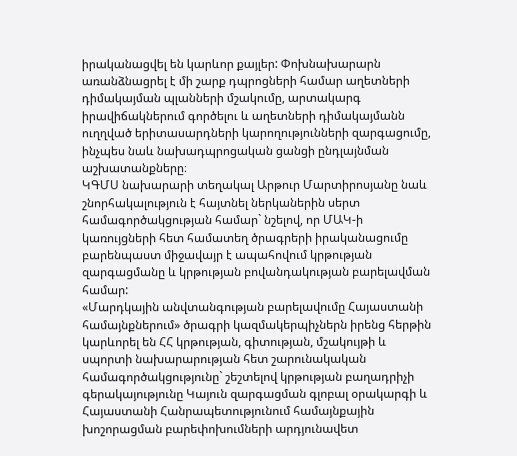իրականացվել են կարևոր քայլեր: Փոխնախարարն առանձնացրել է մի շարք դպրոցների համար աղետների դիմակայման պլանների մշակումը, արտակարգ իրավիճակներում գործելու և աղետների դիմակայմանն ուղղված երիտասարդների կարողությունների զարգացումը, ինչպես նաև նախադպրոցական ցանցի ընդլայնման աշխատանքները։
ԿԳՄՍ նախարարի տեղակալ Արթուր Մարտիրոսյանը նաև շնորհակալություն է հայտնել ներկաներին սերտ համագործակցության համար` նշելով, որ ՄԱԿ-ի կառույցների հետ համատեղ ծրագրերի իրականացումը բարենպաստ միջավայր է ապահովում կրթության զարգացմանը և կրթության բովանդակության բարելավման համար:
«Մարդկային անվտանգության բարելավումը Հայաստանի համայնքներում» ծրագրի կազմակերպիչներն իրենց հերթին կարևորել են ՀՀ կրթության, գիտության, մշակույթի և սպորտի նախարարության հետ շարունակական համագործակցությունը` շեշտելով կրթության բաղադրիչի գերակայությունը Կայուն զարգացման գլոբալ օրակարգի և Հայաստանի Հանրապետությունում համայնքային խոշորացման բարեփոխումների արդյունավետ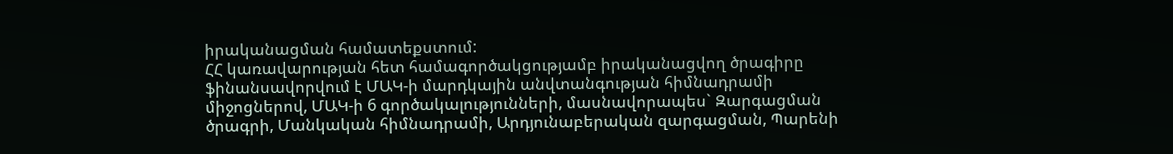իրականացման համատեքստում:
ՀՀ կառավարության հետ համագործակցությամբ իրականացվող ծրագիրը ֆինանսավորվում է ՄԱԿ-ի մարդկային անվտանգության հիմնադրամի միջոցներով, ՄԱԿ-ի 6 գործակալությունների, մասնավորապես` Զարգացման ծրագրի, Մանկական հիմնադրամի, Արդյունաբերական զարգացման, Պարենի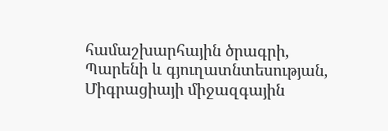համաշխարհային ծրագրի, Պարենի և գյուղատնտեսության, Միգրացիայի միջազգային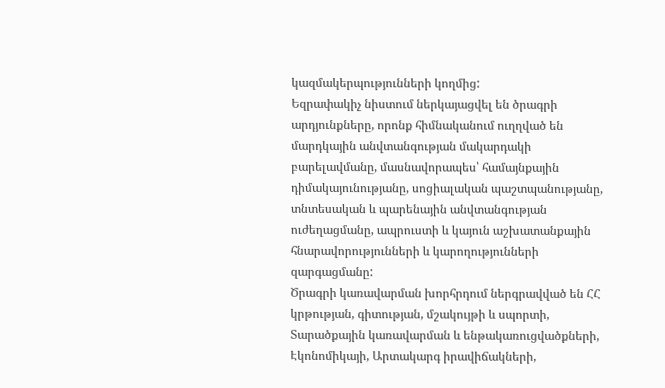կազմակերպությունների կողմից:
Եզրափակիչ նիստում ներկայացվել են ծրագրի արդյունքները, որոնք հիմնականում ուղղված են մարդկային անվտանգության մակարդակի բարելավմանը, մասնավորապես՝ համայնքային դիմակայունությանը, սոցիալական պաշտպանությանը, տնտեսական և պարենային անվտանգության ուժեղացմանը, ապրուստի և կայուն աշխատանքային հնարավորությունների և կարողությունների զարգացմանը:
Ծրագրի կառավարման խորհրդում ներգրավված են ՀՀ կրթության, գիտության, մշակույթի և սպորտի, Տարածքային կառավարման և ենթակառուցվածքների, Էկոնոմիկայի, Արտակարգ իրավիճակների,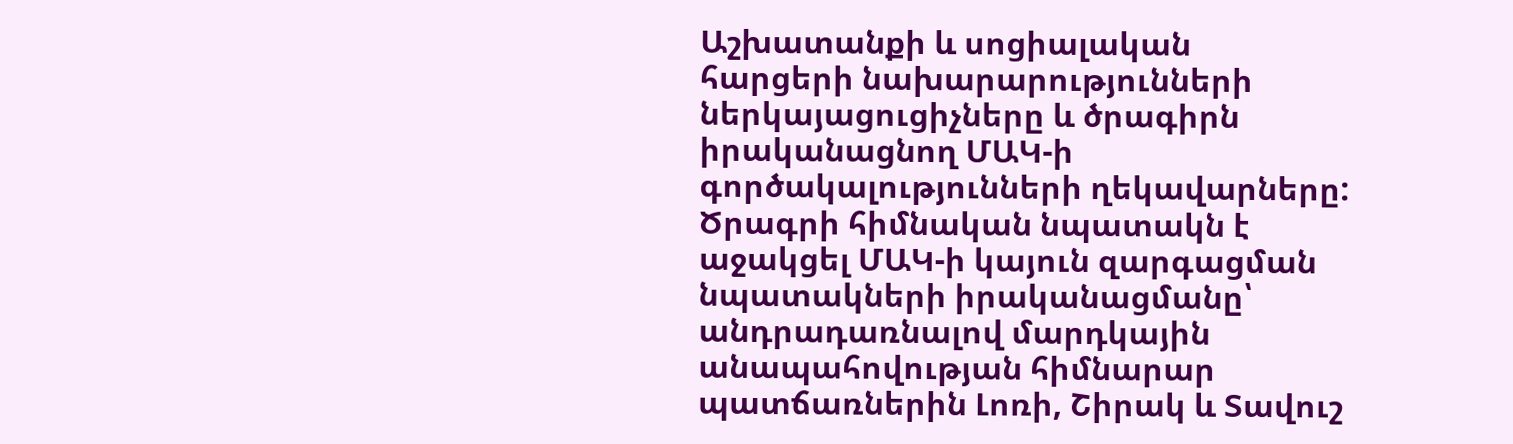Աշխատանքի և սոցիալական հարցերի նախարարությունների ներկայացուցիչները և ծրագիրն իրականացնող ՄԱԿ-ի գործակալությունների ղեկավարները:
Ծրագրի հիմնական նպատակն է աջակցել ՄԱԿ-ի կայուն զարգացման նպատակների իրականացմանը՝ անդրադառնալով մարդկային անապահովության հիմնարար պատճառներին Լոռի, Շիրակ և Տավուշ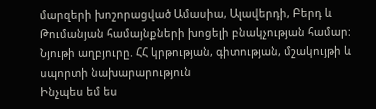մարզերի խոշորացված Ամասիա, Ալավերդի, Բերդ և Թումանյան համայնքների խոցելի բնակչության համար:
Նյութի աղբյուրը. ՀՀ կրթության, գիտության, մշակույթի և սպորտի նախարարություն
Ինչպես եմ ես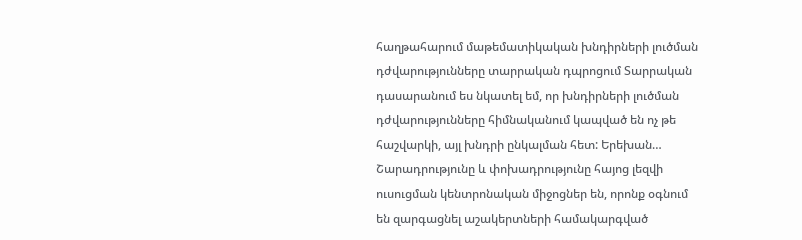հաղթահարում մաթեմատիկական խնդիրների լուծման դժվարությունները տարրական դպրոցում Տարրական դասարանում ես նկատել եմ, որ խնդիրների լուծման դժվարությունները հիմնականում կապված են ոչ թե հաշվարկի, այլ խնդրի ընկալման հետ: Երեխան…
Շարադրությունը և փոխադրությունը հայոց լեզվի ուսուցման կենտրոնական միջոցներ են, որոնք օգնում են զարգացնել աշակերտների համակարգված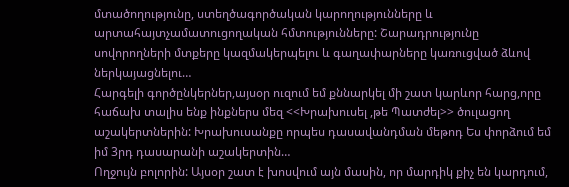մտածողությունը, ստեղծագործական կարողությունները և արտահայտչամատուցողական հմտությունները: Շարադրությունը սովորողների մտքերը կազմակերպելու և գաղափարները կառուցված ձևով ներկայացնելու…
Հարգելի գործընկերներ,այսօր ուզում եմ քննարկել մի շատ կարևոր հարց,որը հաճախ տալիս ենք ինքներս մեզ <<Խրախուսել ,թե Պատժել>> ծուլացող աշակերտներին: Խրախուսանքը որպես դասավանդման մեթոդ Ես փորձում եմ իմ 3րդ դասարանի աշակերտին…
Ողջույն բոլորին: Այսօր շատ է խոսվում այն մասին, որ մարդիկ քիչ են կարդում,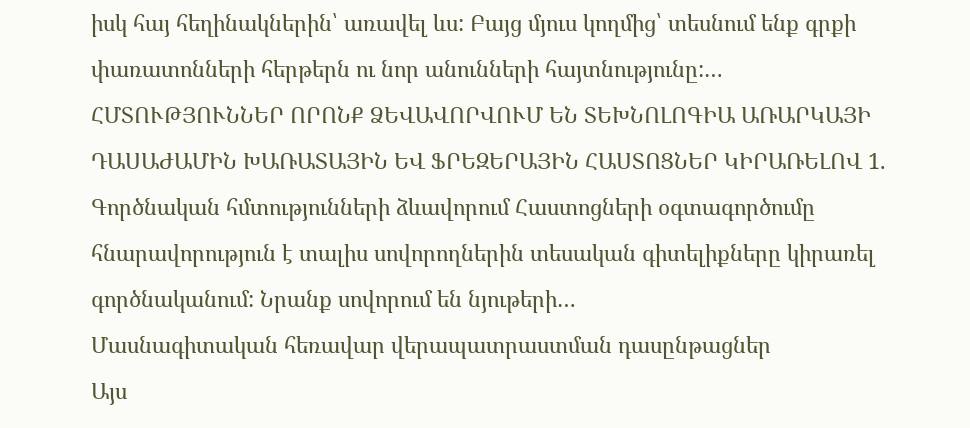իսկ հայ հեղինակներին՝ առավել ևս: Բայց մյուս կողմից՝ տեսնում ենք գրքի փառատոնների հերթերն ու նոր անունների հայտնությունը:…
ՀՄՏՈՒԹՅՈՒՆՆԵՐ ՈՐՈՆՔ ՁԵՎԱՎՈՐՎՈՒՄ ԵՆ ՏԵԽՆՈԼՈԳԻԱ ԱՌԱՐԿԱՅԻ ԴԱՍԱԺԱՄԻՆ ԽԱՌԱՏԱՅԻՆ ԵՎ ՖՐԵԶԵՐԱՅԻՆ ՀԱՍՏՈՑՆԵՐ ԿԻՐԱՌԵԼՈՎ 1. Գործնական հմտությունների ձևավորում Հաստոցների օգտագործումը հնարավորություն է տալիս սովորողներին տեսական գիտելիքները կիրառել գործնականում: Նրանք սովորում են նյութերի…
Մասնագիտական հեռավար վերապատրաստման դասընթացներ
Այս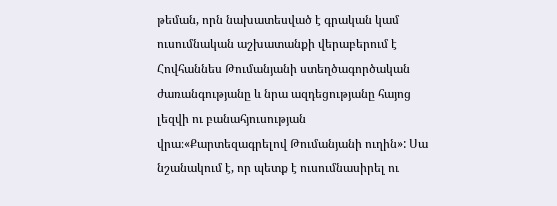թեման, որն նախատեսված է գրական կամ ուսումնական աշխատանքի վերաբերում է Հովհաննես Թումանյանի ստեղծագործական ժառանգությանը և նրա ազդեցությանը հայոց լեզվի ու բանահյուսության վրա։«Քարտեզագրելով Թումանյանի ուղին»: Սա նշանակում է, որ պետք է ուսումնասիրել ու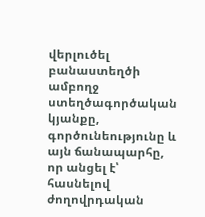վերլուծել բանաստեղծի ամբողջ ստեղծագործական կյանքը, գործունեությունը և այն ճանապարհը, որ անցել է՝ հասնելով ժողովրդական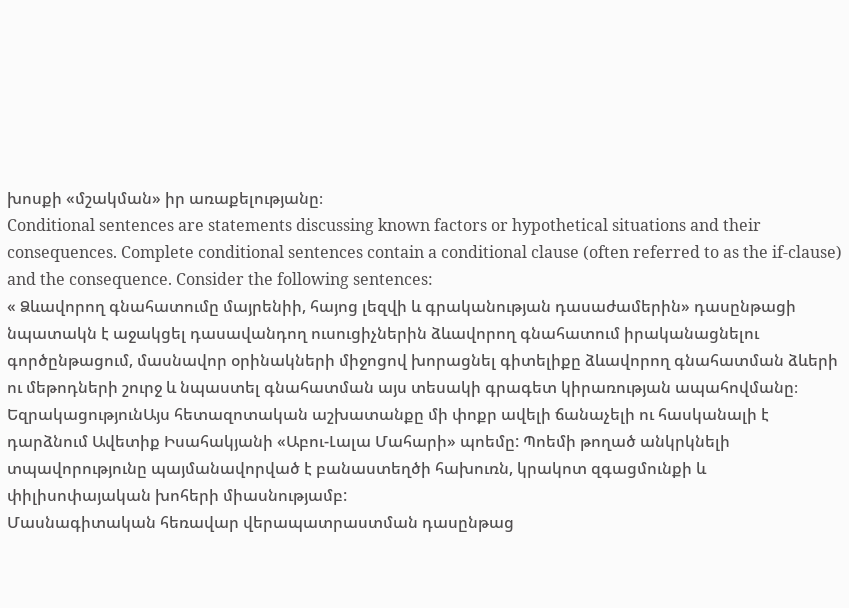խոսքի «մշակման» իր առաքելությանը։
Conditional sentences are statements discussing known factors or hypothetical situations and their consequences. Complete conditional sentences contain a conditional clause (often referred to as the if-clause) and the consequence. Consider the following sentences:
« Ձևավորող գնահատումը մայրենիի, հայոց լեզվի և գրականության դասաժամերին» դասընթացի նպատակն է աջակցել դասավանդող ուսուցիչներին ձևավորող գնահատում իրականացնելու գործընթացում, մասնավոր օրինակների միջոցով խորացնել գիտելիքը ձևավորող գնահատման ձևերի ու մեթոդների շուրջ և նպաստել գնահատման այս տեսակի գրագետ կիրառության ապահովմանը։
ԵզրակացությունԱյս հետազոտական աշխատանքը մի փոքր ավելի ճանաչելի ու հասկանալի է դարձնում Ավետիք Իսահակյանի «Աբու-Լալա Մահարի» պոեմը: Պոեմի թողած անկրկնելի տպավորությունը պայմանավորված է բանաստեղծի հախուռն, կրակոտ զգացմունքի և փիլիսոփայական խոհերի միասնությամբ:
Մասնագիտական հեռավար վերապատրաստման դասընթաց